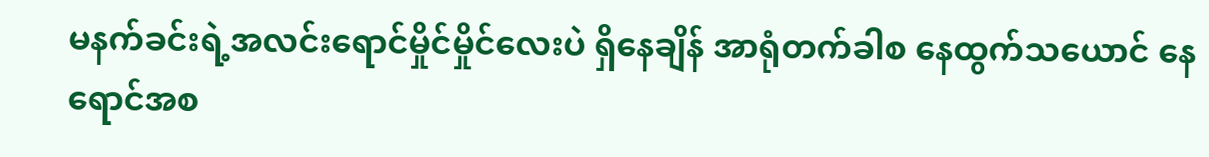မနက်ခင်းရဲ့အလင်းရောင်မှိုင်မှိုင်လေးပဲ ရှိနေချိန် အာရုံတက်ခါစ နေထွက်သယောင် နေရောင်အစ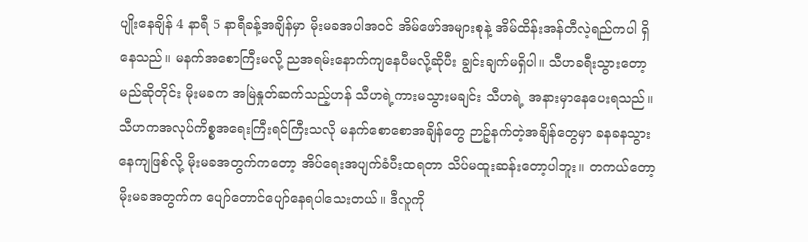ပျိုးနေချိန် 4 နာရီ 5 နာရီခန့်အချိန်မှာ မိုးမခအပါအဝင် အိမ်ဖော်အများစုနဲ့ အိမ်ထိန်းအန်တီလဲ့ရည်ကပါ ရှိနေသည်။ မနက်အစောကြီးမလို့ ညအရမ်းနောက်ကျနေပီမလို့ဆိုပီး ချွင်းချက်မရှိပါ။ သီဟခရီးသွားတော့မည်ဆိုတိုင်း မိုးမခက အမြဲနှုတ်ဆက်သည့်ဟန် သီဟရဲ့ကားမသွားမချင်း သီဟရဲ့ အနားမှာနေပေးရသည်။ သီဟကအလုပ်ကိစ္စအရေးကြီးရင်ကြီးသလို မနက်စောစောအချိန်တွေ ဉာဉ့်နက်တဲ့အချိန်တွေမှာ ခနခနသွားနေကျဖြစ်လို့ မိုးမခအတွက်ကတော့ အိပ်ရေးအပျက်ခံပီးထရတာ သိပ်မထူးဆန်းတော့ပါဘူး။ တကယ်တော့ မိုးမခအတွက်က ပျော်တောင်ပျော်နေရပါသေးတယ်။ ဒီလူကို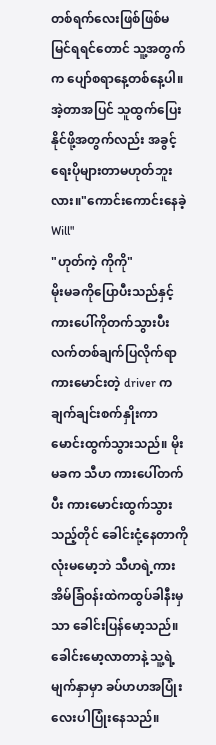တစ်ရက်လေးဖြစ်ဖြစ်မမြင်ရရင်တောင် သူ့အတွက်က ပျော်စရာနေ့တစ်နေ့ပါ။ အဲ့တာအပြင် သူထွက်ပြေးနိုင်ဖို့အတွက်လည်း အခွင့်ရေးပိုများတာမဟုတ်ဘူးလား။"ကောင်းကောင်းနေခဲ့ Will"
"ဟုတ်ကဲ့ ကိုကို"
မိုးမခကိုပြောပီးသည်နှင့် ကားပေါ်ကိုတက်သွားပီး လက်တစ်ချက်ပြလိုက်ရာ ကားမောင်းတဲ့ driver က ချက်ချင်းစက်နှိုးကာမောင်းထွက်သွားသည်။ မိုးမခက သီဟ ကားပေါ်တက်ပီး ကားမောင်းထွက်သွားသည့်တိုင် ခေါင်းငုံ့နေတာကိုလုံးမမော့ဘဲ သီဟရဲ့ကား အိမ်ခြံဝန်းထဲကထွပ်ခါနီးမှသာ ခေါင်းပြန်မော့သည်။ ခေါင်းမော့လာတာနဲ့ သူ့ရဲ့မျက်နှာမှာ ခပ်ဟဟအပြုံးလေးပါပြုံးနေသည်။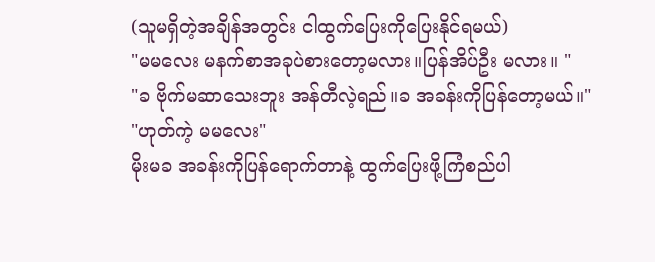(သူမရှိတဲ့အချိန်အတွင်း ငါထွက်ပြေးကိုပြေးနိုင်ရမယ်)
"မမလေး မနက်စာအခုပဲစားတော့မလား။ပြန်အိပ်ဦး မလား။ "
"ခ ဗိုက်မဆာသေးဘူး အန်တီလဲ့ရည်။ခ အခန်းကိုပြန်တော့မယ်။"
"ဟုတ်ကဲ့ မမလေး"
မိုးမခ အခန်းကိုပြန်ရောက်တာနဲ့ ထွက်ပြေးဖို့ကြံစည်ပါ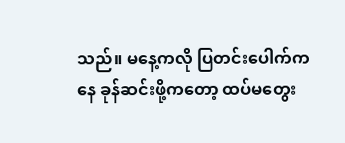သည်။ မနေ့ကလို ပြတင်းပေါက်ကနေ ခုန်ဆင်းဖို့ကတော့ ထပ်မတွေး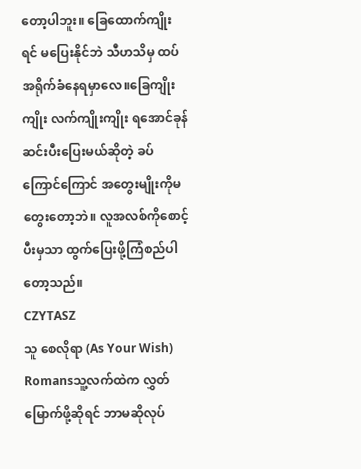တော့ပါဘူး။ ခြေထောက်ကျိုးရင် မပြေးနိုင်ဘဲ သီဟသိမှ ထပ်အရိုက်ခံနေရမှာလေ။ခြေကျိုးကျိုး လက်ကျိုးကျိုး ရအောင်ခုန်ဆင်းပီးပြေးမယ်ဆိုတဲ့ ခပ်ကြောင်ကြောင် အတွေးမျိုးကိုမတွေးတော့ဘဲ။ လူအလစ်ကိုစောင့်ပီးမှသာ ထွက်ပြေးဖို့ကြံစည်ပါတော့သည်။
CZYTASZ
သူ စေလိုရာ (As Your Wish)
Romansသူ့လက်ထဲက လွှတ်မြောက်ဖို့ဆိုရင် ဘာမဆိုလုပ်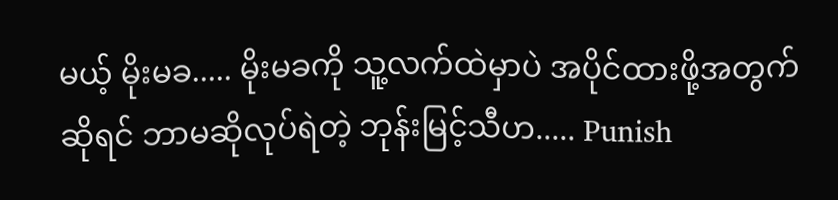မယ့် မိုးမခ..... မိုးမခကို သူ့လက်ထဲမှာပဲ အပိုင်ထားဖို့အတွက်ဆိုရင် ဘာမဆိုလုပ်ရဲတဲ့ ဘုန်းမြင့်သီဟ..... Punish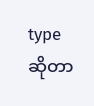type ဆိုတာ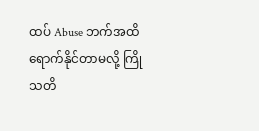ထပ် Abuse ဘက်အထိရောက်နိုင်တာမလို့ ကြိုသတိ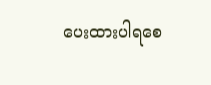ပေးထားပါရစေ